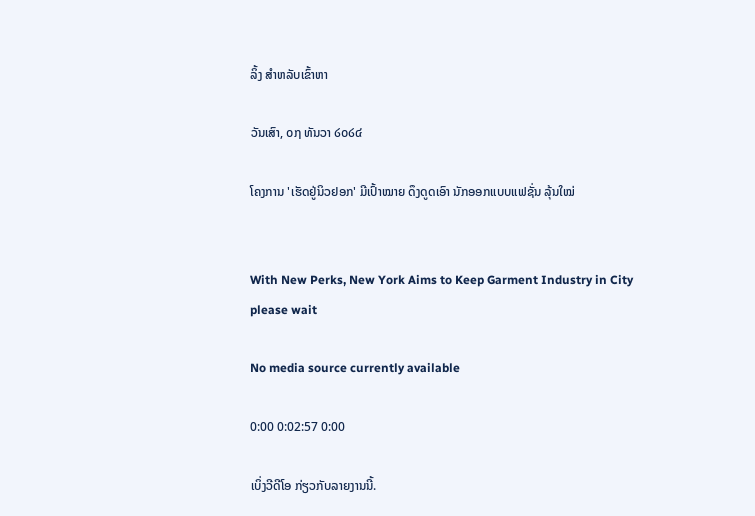ລິ້ງ ສຳຫລັບເຂົ້າຫາ

ວັນເສົາ, ໐໗ ທັນວາ ໒໐໒໔

ໂຄງການ 'ເຮັດຢູ່ນິວຢອກ' ມີເປົ້າໝາຍ ດຶງດູດເອົາ ນັກອອກແບບແຟຊັ່ນ ລຸ້ນໃໝ່


With New Perks, New York Aims to Keep Garment Industry in City
please wait

No media source currently available

0:00 0:02:57 0:00

ເບິ່ງວີດີໂອ ກ່ຽວກັບລາຍງານນີ້.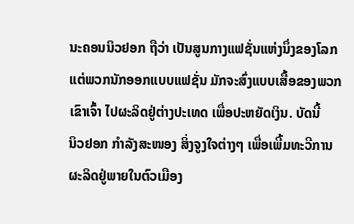ນະຄອນນິວຢອກ ຖືວ່າ ເປັນສູນກາງແຟຊັ່ນແຫ່ງນຶ່ງຂອງໂລກ
ແຕ່ພວກນັກອອກແບບແຟຊັ່ນ ມັກຈະສົ່ງແບບເສື້ອຂອງພວກ
ເຂົາເຈົ້າ ໄປຜະລິດຢູ່ຕ່າງປະເທດ ເພື່ອປະຫຍັດເງິນ. ບັດນີ້
ນິວຢອກ ກຳລັງສະໜອງ ສິ່ງຈູງໃຈຕ່າງໆ ເພື່ອເພີ້ມທະວີການ
ຜະລິດຢູ່ພາຍໃນຕົວເມືອງ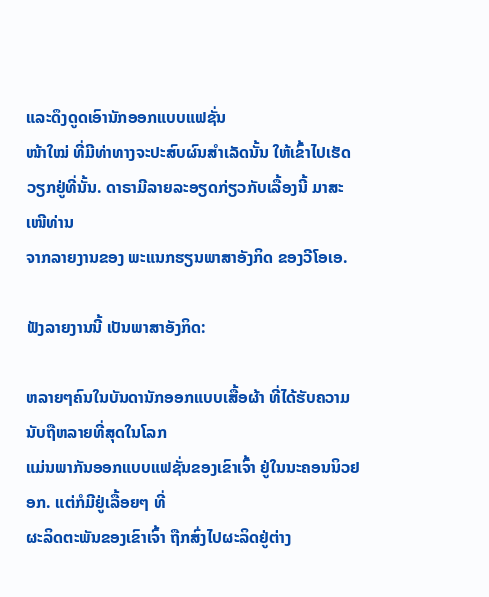ແລະດຶງດູດເອົານັກອອກແບບແຟຊັ່ນ
ໜ້າໃໝ່ ທີ່ມີທ່າທາງຈະປະສົບຜົນສຳເລັດນັ້ນ ໃຫ້ເຂົ້າໄປເຮັດ
ວຽກຢູ່ທີ່ນັ້ນ. ດາຣາມີລາຍລະອຽດກ່ຽວກັບເລື້ອງນີ້ ມາສະເໜີທ່ານ
ຈາກລາຍງານຂອງ ພະແນກຮຽນພາສາອັງກິດ ຂອງວີໂອເອ.

ຟັງລາຍງານນີ້ ເປັນພາສາອັງກິດ:

ຫລາຍໆຄົນໃນບັນດານັກອອກແບບເສື້ອຜ້າ ທີ່ໄດ້ຮັບຄວາມນັບຖືຫລາຍທີ່ສຸດໃນໂລກ
ແມ່ນພາກັນອອກແບບແຟຊັ່ນຂອງເຂົາເຈົ້າ ຢູ່ໃນນະຄອນນິວຢອກ. ແຕ່ກໍມີຢູ່ເລື້ອຍໆ ທີ່
ຜະລິດຕະພັນຂອງເຂົາເຈົ້າ ຖືກສົ່ງໄປຜະລິດຢູ່ຕ່າງ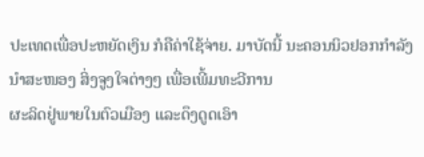ປະເທດເພື່ອປະຫຍັດເງິນ ກໍຄືຄ່າໃຊ້ຈ່າຍ. ມາບັດນີ້ ນະຄອນນິວຢອກກຳລັງນຳສະໜອງ ສິ່ງຈູງໃຈຕ່າງໆ ເພື່ອເພີ້ມທະວີການ
ຜະລິດຢູ່ພາຍໃນຕົວເມືອງ ແລະດຶງດູດເອົາ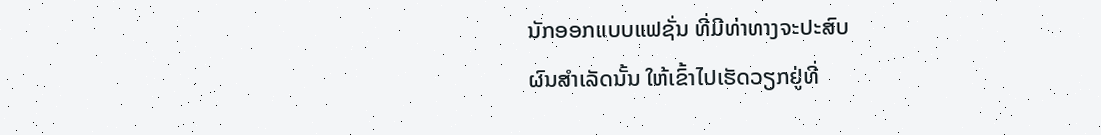ນັກອອກແບບແຟຊັ່ນ ທີ່ມີທ່າທາງຈະປະສົບ
ຜົນສຳເລັດນັ້ນ ໃຫ້ເຂົ້າໄປເຮັດວຽກຢູ່ທີ່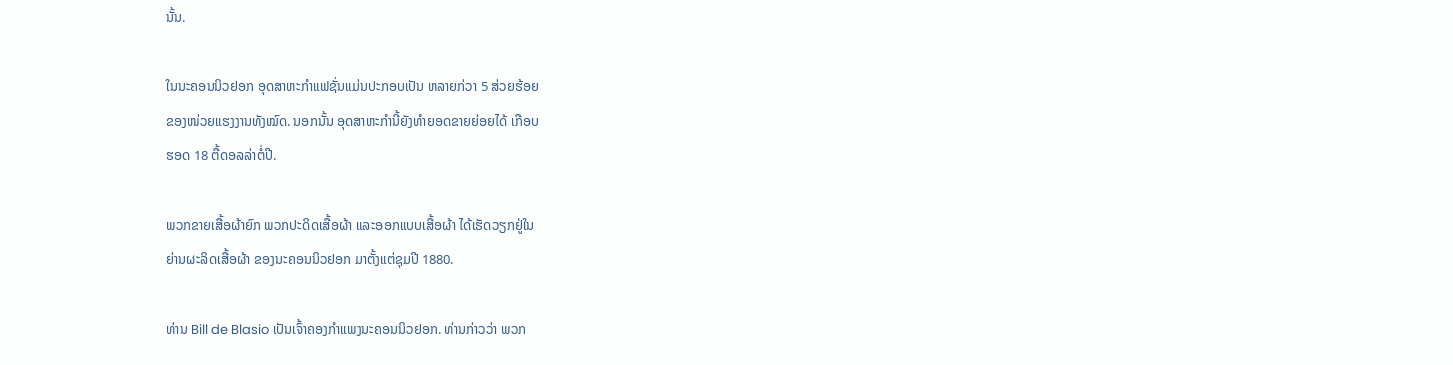ນັ້ນ.

ໃນນະຄອນນິວຢອກ ອຸດສາຫະກຳແຟຊັ່ນແມ່ນປະກອບເປັນ ຫລາຍກ່ວາ 5 ສ່ວຍຮ້ອຍ
ຂອງໜ່ວຍແຮງງານທັງໝົດ. ນອກນັ້ນ ອຸດສາຫະກຳນີ້ຍັງທຳຍອດຂາຍຍ່ອຍໄດ້ ເກືອບ
ຮອດ 18 ຕື້ດອລລ່າຕໍ່ປີ.

ພວກຂາຍເສື້ອຜ້າຍົກ ພວກປະດິດເສື້ອຜ້າ ແລະອອກແບບເສື້ອຜ້າ ໄດ້ເຮັດວຽກຢູ່ໃນ
ຍ່ານຜະລິດເສື້ອຜ້າ ຂອງນະຄອນນິວຢອກ ມາຕັ້ງແຕ່ຊຸມປີ 1880.

ທ່ານ Bill de Blasio ເປັນເຈົ້າຄອງກຳແພງນະຄອນນິວຢອກ. ທ່ານກ່າວວ່າ ພວກ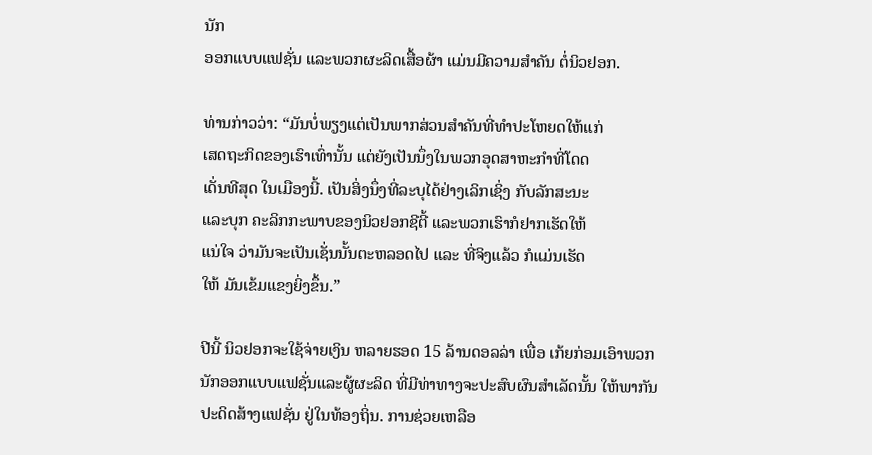ນັກ
ອອກແບບແຟຊັ່ນ ແລະພວກຜະລິດເສື້ອຜ້າ ແມ່ນມີຄວາມສຳຄັນ ຕໍ່ນິວຢອກ.

ທ່ານກ່າວວ່າ: “ມັນບໍ່ພຽງແຕ່ເປັນພາກສ່ວນສຳຄັນທີ່ທຳປະໂຫຍດໃຫ້ແກ່
ເສດຖະກິດຂອງເຮົາເທົ່ານັ້ນ ແຕ່ຍັງເປັນນຶ່ງໃນພວກອຸດສາຫະກຳທີ່ໂດດ
ເດັ່ນທີສຸດ ໃນເມືອງນີ້. ເປັນສິ່ງນຶ່ງທີ່ລະບຸໄດ້ຢ່າງເລິກເຊິ່ງ ກັບລັກສະນະ
ແລະບຸກ ຄະລິກກະພາບຂອງນິວຢອກຊີຕີ້ ແລະພວກເຮົາກໍຢາກເຮັດໃຫ້
ແນ່ໃຈ ວ່າມັນຈະເປັນເຊັ່ນນັ້ນຕະຫລອດໄປ ແລະ ທີ່ຈິງແລ້ວ ກໍແມ່ນເຮັດ
ໃຫ້ ມັນເຂ້ມແຂງຍິ່ງຂຶ້ນ.”

ປີນີ້ ນິວຢອກຈະໃຊ້ຈ່າຍເງິນ ຫລາຍຮອດ 15 ລ້ານດອລລ່າ ເພື່ອ ເກ້ຍກ່ອມເອົາພວກ
ນັກອອກແບບແຟຊັ່ນແລະຜູ້ຜະລິດ ທີ່ມີທ່າທາງຈະປະສົບຜົນສຳເລັດນັ້ນ ໃຫ້ພາກັນ
ປະດິດສ້າງແຟຊັ່ນ ຢູ່ໃນທ້ອງຖິ່ນ. ການຊ່ວຍເຫລືອ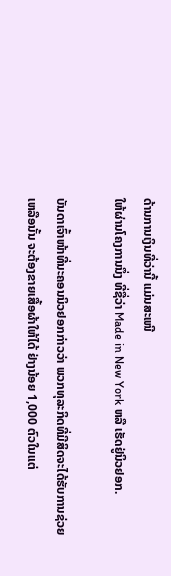ດ້ານການເງິນທີ່ວ່ານີ້ ແມ່ນສະເໜີ
ໃຫ້ຜ່ານໂຄງການນຶ່ງ ທີ່ຊື່ວ່າ Made in New York ຫລື ເຮັດຢູ່ນິວຢອກ.

ບັນດາເຈົ້າໜ້າທີ່ນະຄອນນິວຢອກກ່າວວ່າ ພວກທຸລະກິດທີ່ມີສິດຈະໄດ້ຮັບການຊ່ວຍ
ເຫລືອນັ້ນ ຈະຕ້ອງຂາຍເສື້ອຜ້າໃຫ້ໄດ້ ຢ່າງນ້ອຍ 1,000 ຕົວໃນແຕ່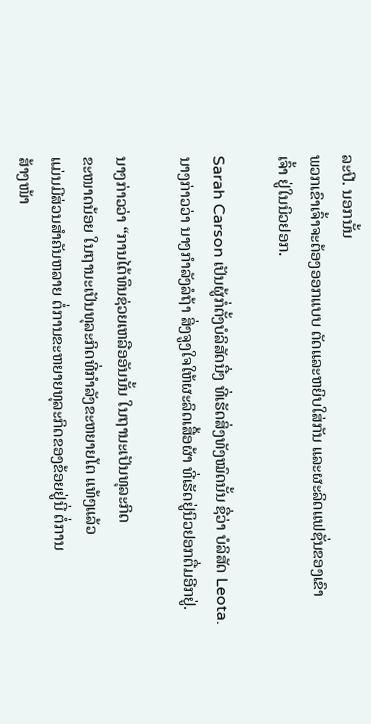ລະປີ. ນອກນັ້ນ
ພວກເຂົາເຈົ້າຈະຕ້ອງອອກແບບ ຕັດແລະຫຍິບໃສ່ກັນ ແລະຜະລິດແຟຊັ່ນຂອງເຂົາ
ເຈົ້າ ຢູ່ໃນນິວຢອກ.

Sarah Carson ເປັນຜູ້ກໍ່ຕັ້ງບໍລິສັດນື່ງ ທີ່ເຮັດສິ່ງທັງໝົດນັ້ນ ຊື່ວ່າ ບໍລິສັດ Leota.
ນາງກ່າວວ່າ ນາງກຳລັງລໍຖ້າ ສິ່ງຈູງໃຈໃຫ້ຜະລິດເສື້ອຜ້າ ທີ່ເຮັດຢູ່ນິວຢອກຕື່ມອີກຢູ່.

ນາງກ່າວວ່າ “ການໄດ້ທຶນຊ່ວຍເຫລືອອັນນັ້ນ ໃນຖານະເປັນທຸລະກິດ
ຂະໜາດນ້ອຍ ໃນຖານະເປັນທຸລະກິດທີ່ກຳລັງຂະຫຍາຍໂຕ ແທ້ໆແລ້ວ
ແມ່ນມີສ່ວນສຳຄັນຫລາຍ ຕໍ່ການຂະຫຍາຍທຸລະກິດຂອງຂ້ອຍຢູ່ນີ່ ຕໍ່ການ
ສ້າງໜ້າ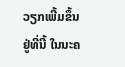ວຽກເພີ້ມຂຶ້ນຢູ່ທີ່ນີ້ ໃນນະຄ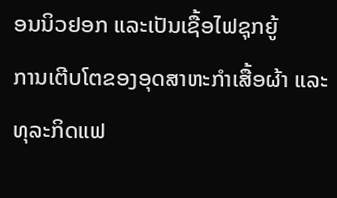ອນນິວຢອກ ແລະເປັນເຊື້ອໄຟຊຸກຍູ້
ການເຕີບໂຕຂອງອຸດສາຫະກຳເສື້ອຜ້າ ແລະທຸລະກິດແຟ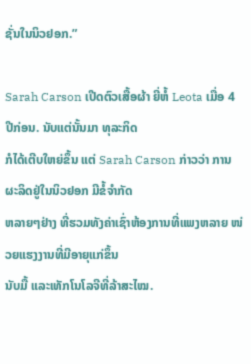ຊັ່ນໃນນິວຢອກ.”

Sarah Carson ເປີດຕົວເສື້ອຜ້າ ຍີ່ຫໍ້ Leota ເມື່ອ 4 ປີກ່ອນ. ນັບແຕ່ນັ້ນມາ ທຸລະກິດ
ກໍໄດ້ເຕີບໃຫຍ່ຂຶ້ນ ແຕ່ Sarah Carson ກ່າວວ່າ ການຜະລິດຢູ່ໃນນິວຢອກ ມີຂໍ້ຈຳກັດ
ຫລາຍໆຢ່າງ ທີ່ຮວມທັງຄ່າເຊົ່າຫ້ອງການທີ່ແພງຫລາຍ ໜ່ວຍແຮງງານທີ່ມີອາຍຸແກ່ຂຶ້ນ
ນັບມື້ ແລະເທັກໂນໂລຈີທີ່ລ້າສະໄໝ.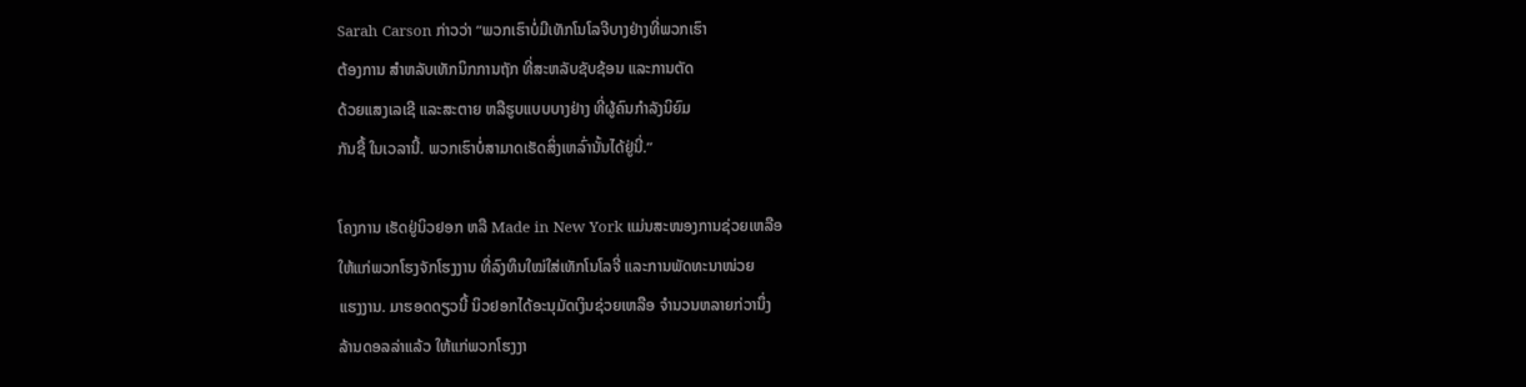Sarah Carson ກ່າວວ່າ “ພວກເຮົາບໍ່ມີເທັກໂນໂລຈີບາງຢ່າງທີ່ພວກເຮົາ
ຕ້ອງການ ສຳຫລັບເທັກນິກການຖັກ ທີ່ສະຫລັບຊັບຊ້ອນ ແລະການຕັດ
ດ້ວຍແສງເລເຊີ ແລະສະຕາຍ ຫລືຮູບແບບບາງຢ່າງ ທີ່ຜູ້ຄົນກຳລັງນິຍົມ
ກັນຊື້ ໃນເວລານີ້. ພວກເຮົາບໍ່ສາມາດເຮັດສິ່ງເຫລົ່ານັ້ນໄດ້ຢູ່ນີ່.”

ໂຄງການ ເຮັດຢູ່ນິວຢອກ ຫລື Made in New York ແມ່ນສະໜອງການຊ່ວຍເຫລືອ
ໃຫ້ແກ່ພວກໂຮງຈັກໂຮງງານ ທີ່ລົງທຶນໃໝ່ໃສ່ເທັກໂນໂລຈີ່ ແລະການພັດທະນາໜ່ວຍ
ແຮງງານ. ມາຮອດດຽວນີ້ ນິວຢອກໄດ້ອະນຸມັດເງິນຊ່ວຍເຫລືອ ຈຳນວນຫລາຍກ່ວານຶ່ງ
ລ້ານດອລລ່າແລ້ວ ໃຫ້ແກ່ພວກໂຮງງາ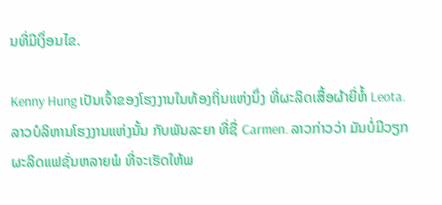ນທີ່ມີເງຶ່ອນໄຂ.

Kenny Hung ເປັນເຈົ້າຂອງໂຮງງານໃນທ້ອງຖິ່ນແຫ່ງນຶ່ງ ທີ່ຜະລິດເສື້ອຜ້າຍີ່ຫໍ້ Leota.
ລາວບໍລິຫານໂຮງງານແຫ່ງນັ້ນ ກັບພັນລະຍາ ທີ່ຊື່ Carmen. ລາວກ່າວວ່າ ມັນບໍ່ມີວຽກຜະລິດແຟຊັ່ນຫລາຍພໍ ທີ່ຈະເຮັດໃຫ້ພ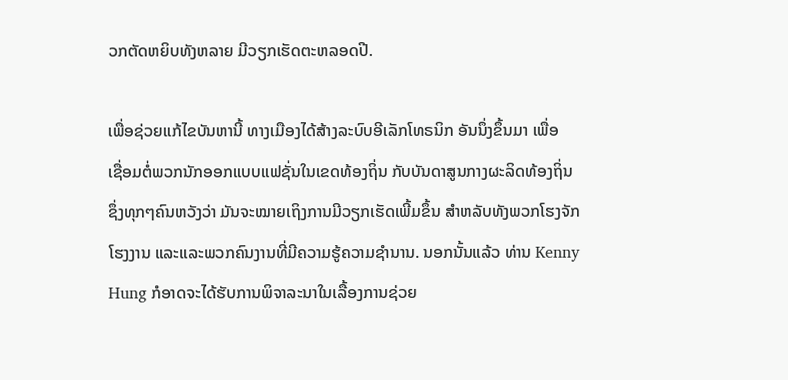ວກຕັດຫຍິບທັງຫລາຍ ມີວຽກເຮັດຕະຫລອດປີ.

ເພື່ອຊ່ວຍແກ້ໄຂບັນຫານີ້ ທາງເມືອງໄດ້ສ້າງລະບົບອີເລັກໂທຣນິກ ອັນນຶ່ງຂຶ້ນມາ ເພື່ອ
ເຊື່ອມຕໍ່ພວກນັກອອກແບບແຟຊັ່ນໃນເຂດທ້ອງຖິ່ນ ກັບບັນດາສູນກາງຜະລິດທ້ອງຖິ່ນ
ຊຶ່ງທຸກໆຄົນຫວັງວ່າ ມັນຈະໝາຍເຖິງການມີວຽກເຮັດເພີ້ມຂຶ້ນ ສຳຫລັບທັງພວກໂຮງຈັກໂຮງງານ ແລະແລະພວກຄົນງານທີ່ມີຄວາມຮູ້ຄວາມຊຳນານ. ນອກນັ້ນແລ້ວ ທ່ານ Kenny Hung ກໍອາດຈະໄດ້ຮັບການພິຈາລະນາໃນເລື້ອງການຊ່ວຍ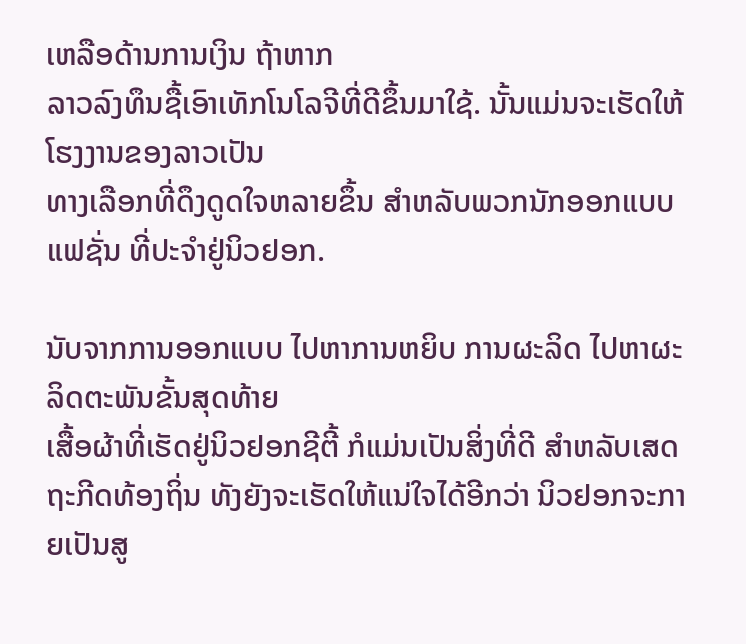ເຫລືອດ້ານການເງິນ ຖ້າຫາກ
ລາວລົງທຶນຊື້ເອົາເທັກໂນໂລຈີທີ່ດີຂຶ້ນມາໃຊ້. ນັ້ນແມ່ນຈະເຮັດໃຫ້ໂຮງງານຂອງລາວເປັນ
ທາງເລືອກທີ່ດຶງດູດໃຈຫລາຍຂຶ້ນ ສຳຫລັບພວກນັກອອກແບບແຟຊັ່ນ ທີ່ປະຈຳຢູ່ນິວຢອກ.

ນັບຈາກການອອກແບບ ໄປຫາການຫຍິບ ການຜະລິດ ໄປຫາຜະລິດຕະພັນຂັ້ນສຸດທ້າຍ
ເສື້ອຜ້າທີ່ເຮັດຢູ່ນິວຢອກຊີຕີ້ ກໍແມ່ນເປັນສິ່ງທີ່ດີ ສຳຫລັບເສດຖະກີດທ້ອງຖິ່ນ ທັງຍັງຈະເຮັດໃຫ້ແນ່ໃຈໄດ້ອີກວ່າ ນິວຢອກຈະກາຍເປັນສູ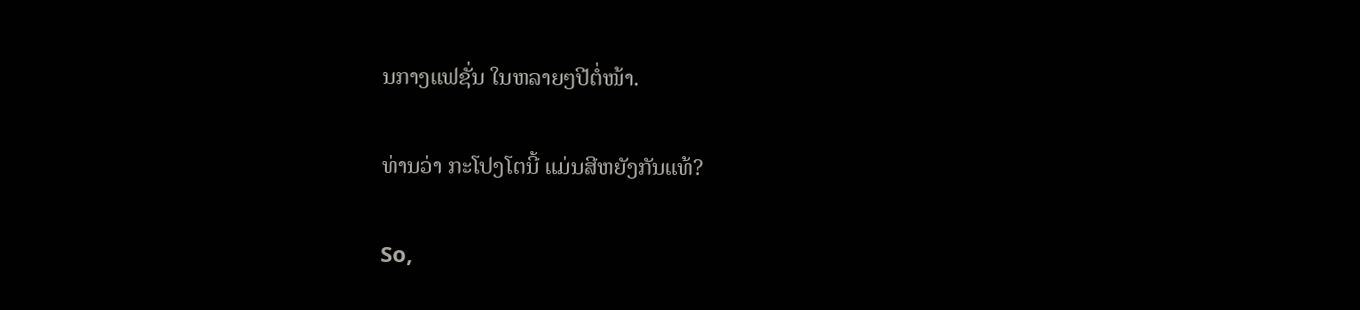ນກາງແຟຊັ່ນ ໃນຫລາຍໆປີຕໍ່ໜ້າ.

ທ່ານວ່າ ກະໂປງໂຕນີ້ ແມ່ນສີຫຍັງກັນແທ້?

So,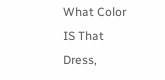What Color IS That Dress,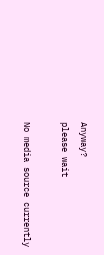Anyway?
please wait

No media source currently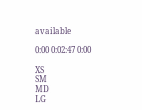available

0:00 0:02:47 0:00

XS
SM
MD
LG